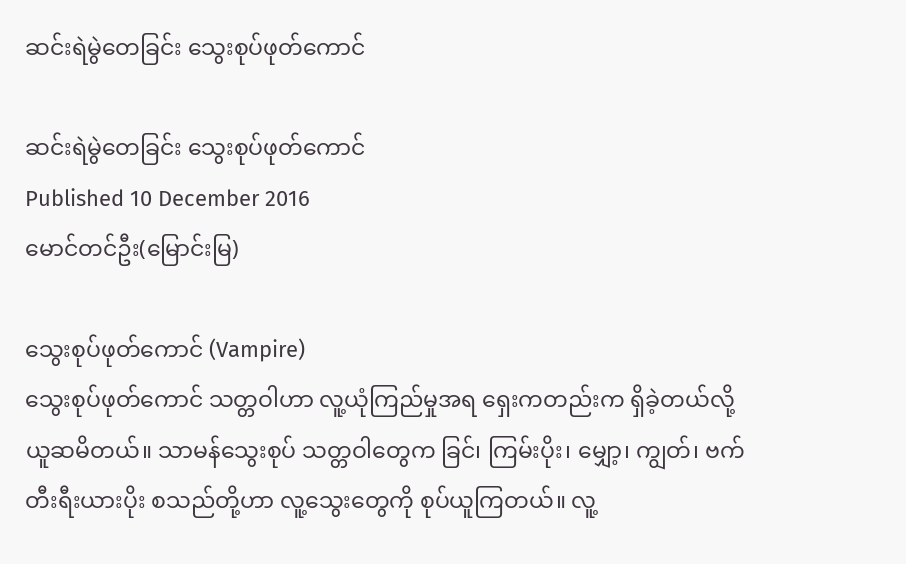ဆင်းရဲမွဲတေခြင်း သွေးစုပ်ဖုတ်ကောင်

ဆင်းရဲမွဲတေခြင်း သွေးစုပ်ဖုတ်ကောင်
Published 10 December 2016
မောင်တင်ဦး(မြောင်းမြ)

သွေးစုပ်ဖုတ်ကောင် (Vampire)
သွေးစုပ်ဖုတ်ကောင် သတ္တဝါဟာ လူ့ယုံကြည်မှုအရ ရှေးကတည်းက ရှိခဲ့တယ်လို့ ယူဆမိတယ်။ သာမန်သွေးစုပ် သတ္တဝါတွေက ခြင်၊ ကြမ်းပိုး၊ မျှော့၊ ကျွတ်၊ ဗက်တီးရီးယားပိုး စသည်တို့ဟာ လူ့သွေးတွေကို စုပ်ယူကြတယ်။ လူ့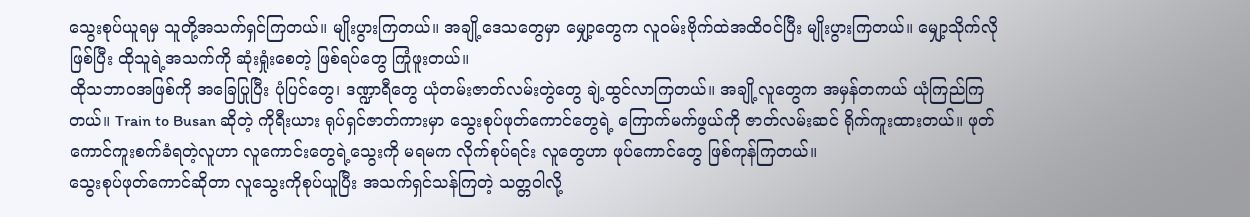သွေးစုပ်ယူရမှ သူတို့အသက်ရှင်ကြတယ်။ မျိုးပွားကြတယ်။ အချို့ဒေသတွေမှာ မျှော့တွေက လူဝမ်းဗိုက်ထဲအထိဝင်ပြီး မျိုးပွားကြတယ်။ မျှော့သိုက်လိုဖြစ်ပြီး ထိုသူရဲ့အသက်ကို ဆုံးရှုံးစေတဲ့ ဖြစ်ရပ်တွေ ကြုံဖူးတယ်။
ထိုသဘာဝအဖြစ်ကို အခြေပြုပြီး ပုံပြင်တွေ၊ ဒဏ္ဍာရီတွေ ယုံတမ်းဇာတ်လမ်းတွဲတွေ ချဲ့ထွင်လာကြတယ်။ အချို့လူတွေက အမှန်တကယ် ယုံကြည်ကြတယ်။ Train to Busan ဆိုတဲ့ ကိုရီးယား ရုပ်ရှင်ဇာတ်ကားမှာ သွေးစုပ်ဖုတ်ကောင်တွေရဲ့ ကြောက်မက်ဖွယ်ကို ဇာတ်လမ်းဆင် ရိုက်ကူးထားတယ်။ ဖုတ်ကောင်ကူးစက်ခံရတဲ့လူဟာ လူကောင်းတွေရဲ့သွေးကို မရမက လိုက်စုပ်ရင်း လူတွေဟာ ဖုပ်ကောင်တွေ ဖြစ်ကုန်ကြတယ်။
သွေးစုပ်ဖုတ်ကောင်ဆိုတာ လူသွေးကိုစုပ်ယူပြီး အသက်ရှင်သန်ကြတဲ့ သတ္တဝါလို့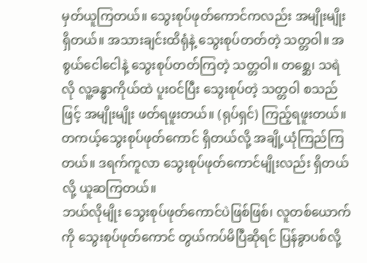မှတ်ယူကြတယ်။ သွေးစုပ်ဖုတ်ကောင်ကလည်း အမျိုးမျိုး ရှိတယ်။ အသားချင်းထိရုံနဲ့ သွေးစုပ်တတ်တဲ့ သတ္တဝါ။ အစွယ်ငေါငေါနဲ့ သွေးစုပ်တတ်ကြတဲ့ သတ္တဝါ။ တစ္ဆေ၊ သရဲလို လူ့ခန္ဓာကိုယ်ထဲ ပူးဝင်ပြီး သွေးစုပ်တဲ့ သတ္တဝါ စသည်ဖြင့် အမျိုးမျိုး ဖတ်ရဖူးတယ်။ (ရုပ်ရှင်) ကြည့်ရဖူးတယ်။ တကယ့်သွေးစုပ်ဖုတ်ကောင် ရှိတယ်လို့ အချို့ယုံကြည်ကြတယ်။ ဒရက်ကူလာ သွေးစုပ်ဖုတ်ကောင်မျိုးလည်း ရှိတယ်လို့ ယူဆကြတယ်။
ဘယ်လိုမျိုး သွေးစုပ်ဖုတ်ကောင်ပဲဖြစ်ဖြစ်၊ လူတစ်ယောက်ကို သွေးစုပ်ဖုတ်ကောင် တွယ်ကပ်မိပြီဆိုရင် ပြန်ခွာပစ်လို့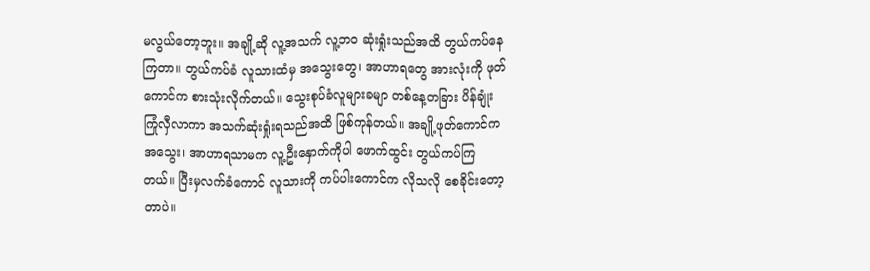မလွယ်တော့ဘူး။ အချို့ဆို လူ့အသက် လူ့ဘ၀ ဆုံးရှုံးသည်အထိ တွယ်ကပ်နေကြတာ။ တွယ်ကပ်ခံ လူသားထံမှ အသွေးတွေ၊ အာဟာရတွေ အားလုံးကို ဖုတ်ကောင်က စားသုံးလိုက်တယ်။ သွေးစုပ်ခံလူများခမျာ တစ်နေ့တခြား ပိန်ချုံး ကြုံလှီလာကာ အသက်ဆုံးရှုံးရသည်အထိ ဖြစ်ကုန်တယ်။ အချို့ဖုတ်ကောင်က အသွေး၊ အာဟာရသာမက လူ့ဦးနှောက်ကိုပါ ဖောက်ထွင်း တွယ်ကပ်ကြတယ်။ ပြီးမှလက်ခံကောင် လူသားကို ကပ်ပါးကောင်က လိုသလို စေခိုင်းတော့တာပဲ။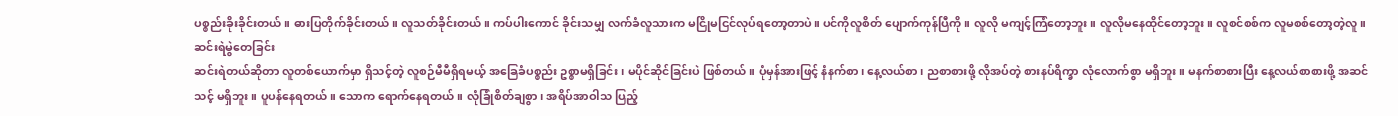ပစ္စည်းခိုးခိုင်းတယ်။ ဓားပြတိုက်ခိုင်းတယ်။ လူသတ်ခိုင်းတယ်။ ကပ်ပါးကောင် ခိုင်းသမျှ လက်ခံလူသားက မငြိုမငြင်လုပ်ရတော့တာပဲ။ ပင်ကိုလူစိတ် ပျောက်ကုန်ပြီကို။ လူလို မကျင့်ကြံတော့ဘူး။ လူလိုမနေထိုင်တော့ဘူး။ လူစင်စစ်က လူမစစ်တော့တဲ့လူ။
ဆင်းရဲမွဲတေခြင်း
ဆင်းရဲတယ်ဆိုတာ လူတစ်ယောက်မှာ ရှိသင့်တဲ့ လူစဉ်မီမီရှိရမယ့် အခြေခံပစ္စည်း ဥစ္စာမရှိခြင်း၊ မပိုင်ဆိုင်ခြင်းပဲ ဖြစ်တယ်။ ပုံမှန်အားဖြင့် နံနက်စာ၊ နေ့လယ်စာ၊ ညစာစားဖို့ လိုအပ်တဲ့ စားနပ်ရိက္ခာ လုံလောက်စွာ မရှိဘူး။ မနက်စာစားပြီး နေ့လယ်စာစားဖို့ အဆင်သင့် မရှိဘူး။ ပူပန်နေရတယ်။ သောက ရောက်နေရတယ်။ လုံခြုံစိတ်ချစွာ၊ အရိပ်အာဝါသ ပြည့်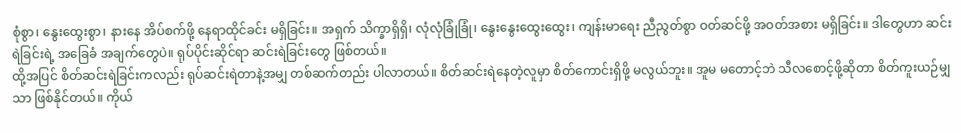စုံစွာ၊ နွေးထွေးစွာ၊ နားနေ အိပ်စက်ဖို့ နေရာထိုင်ခင်း မရှိခြင်း။ အရှက် သိက္ခာရှိရှိ၊ လုံလုံခြုံခြုံ၊ နွေးနွေးထွေးထွေး၊ ကျန်းမာရေး ညီညွတ်စွာ ဝတ်ဆင်ဖို့ အဝတ်အစား မရှိခြင်း။ ဒါတွေဟာ ဆင်းရဲခြင်းရဲ့ အခြေခံ အချက်တွေပဲ။ ရုပ်ပိုင်းဆိုင်ရာ ဆင်းရဲခြင်းတွေ ဖြစ်တယ်။
ထို့အပြင် စိတ်ဆင်းရဲခြင်းကလည်း ရုပ်ဆင်းရဲတာနဲ့အမျှ တစ်ဆက်တည်း ပါလာတယ်။ စိတ်ဆင်းရဲနေတဲ့လူမှာ စိတ်ကောင်းရှိဖို့ မလွယ်ဘူး။ အူမ မတောင့်ဘဲ သီလစောင့်ဖို့ဆိုတာ စိတ်ကူးယဉ်မျှသာ ဖြစ်နိုင်တယ်။ ကိုယ်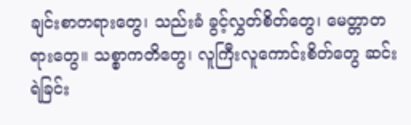ချင်းစာတရားတွေ၊ သည်းခံ ခွင့်လွှတ်စိတ်တွေ၊ မေတ္တာတရားတွေ။ သစ္စာကတိတွေ၊ လူကြီးလူကောင်းစိတ်တွေ ဆင်းရဲခြင်း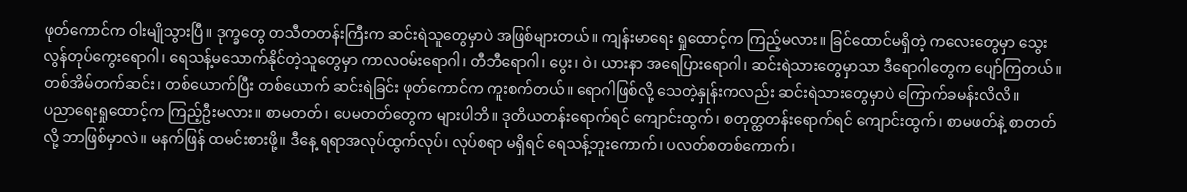ဖုတ်ကောင်က ဝါးမျိုသွားပြီ။ ဒုက္ခတွေ တသီတတန်းကြီးက ဆင်းရဲသူတွေမှာပဲ အဖြစ်များတယ်။ ကျန်းမာရေး ရှုထောင့်က ကြည့်မလား။ ခြင်ထောင်မရှိတဲ့ ကလေးတွေမှာ သွေးလွန်တုပ်ကွေးရောဂါ၊ ရေသန့်မသောက်နိုင်တဲ့သူတွေမှာ ကာလဝမ်းရောဂါ၊ တီဘီရောဂါ၊ ပွေး၊ ဝဲ၊ ယားနာ အရေပြားရောဂါ၊ ဆင်းရဲသားတွေမှာသာ ဒီရောဂါတွေက ပျော်ကြတယ်။ တစ်အိမ်တက်ဆင်း၊ တစ်ယောက်ပြီး တစ်ယောက် ဆင်းရဲခြင်း ဖုတ်ကောင်က ကူးစက်တယ်။ ရောဂါဖြစ်လို့ သေတဲ့နှုန်းကလည်း ဆင်းရဲသားတွေမှာပဲ ကြောက်ခမန်းလိလိ။
ပညာရေးရှုထောင့်က ကြည့်ဦးမလား။ စာမတတ်၊ ပေမတတ်တွေက များပါဘိ။ ဒုတိယတန်းရောက်ရင် ကျောင်းထွက်၊ စတုတ္ထတန်းရောက်ရင် ကျောင်းထွက်၊ စာမဖတ်နဲ့ စာတတ်လို့ ဘာဖြစ်မှာလဲ။ မနက်ဖြန် ထမင်းစားဖို့။ ဒီနေ့ ရရာအလုပ်ထွက်လုပ်၊ လုပ်စရာ မရှိရင် ရေသန့်ဘူးကောက်၊ ပလတ်စတစ်ကောက်၊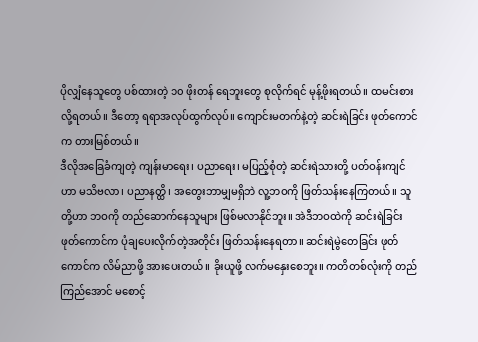ပိုလျှံနေသူတွေ ပစ်ထားတဲ့ ၁၀ ဖိုးတန် ရေဘူးတွေ စုလိုက်ရင် မုန့်ဖိုးရတယ်။ ထမင်းစားလို့ရတယ်။ ဒီတော့ ရရာအလုပ်ထွက်လုပ်။ ကျောင်းမတက်နဲ့တဲ့ ဆင်းရဲခြင်း ဖုတ်ကောင်က တားမြစ်တယ်။
ဒီလိုအခြေခံကျတဲ့ ကျန်းမာရေး၊ ပညာရေး၊ မပြည့်စုံတဲ့ ဆင်းရဲသားတို့ ပတ်ဝန်းကျင်ဟာ မသိဗလာ၊ ပညာနတ္ထိ၊ အတွေးဘာမျှမရှိဘဲ လူ့ဘဝကို ဖြတ်သန်းနေကြတယ်။ သူတို့ဟာ ဘဝကို တည်ဆောက်နေသူများ ဖြစ်မလာနိုင်ဘူး။ အဲဒီဘဝထဲကို ဆင်းရဲခြင်းဖုတ်ကောင်က ပုံချပေးလိုက်တဲ့အတိုင်း ဖြတ်သန်းနေရတာ။ ဆင်းရဲမွဲတေခြင်း ဖုတ်ကောင်က လိမ်ညာဖို့ အားပေးတယ်။ ခိုးယူဖို့ လက်မနှေးစေဘူး။ ကတိတစ်လုံးကို တည်ကြည်အောင် မစောင့်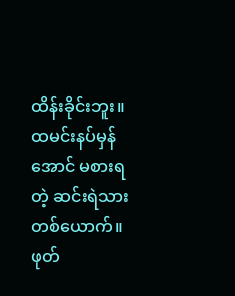ထိန်းခိုင်းဘူး။ ထမင်းနပ်မှန်အောင် မစားရတဲ့ ဆင်းရဲသားတစ်ယောက်။ ဖုတ်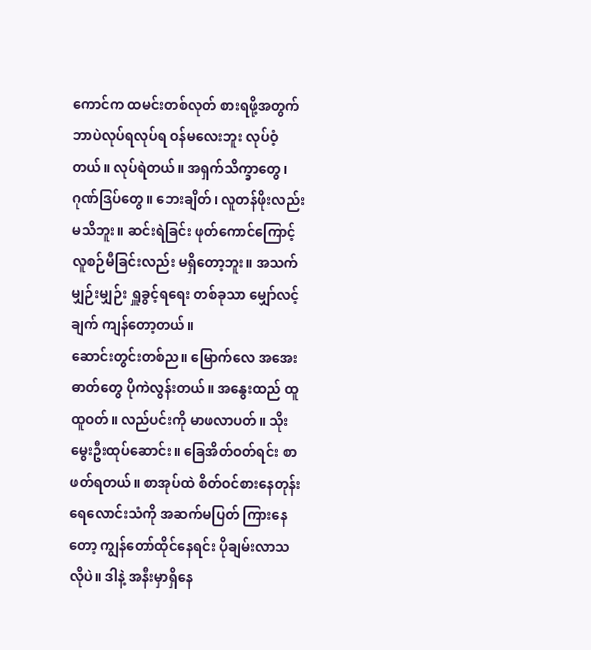ကောင်က ထမင်းတစ်လုတ် စားရဖို့အတွက် ဘာပဲလုပ်ရလုပ်ရ ဝန်မလေးဘူး လုပ်ဝံ့တယ်။ လုပ်ရဲတယ်။ အရှက်သိက္ခာတွေ၊ ဂုဏ်ဒြပ်တွေ။ ဘေးချိတ်၊ လူတန်ဖိုးလည်း မသိဘူး။ ဆင်းရဲခြင်း ဖုတ်ကောင်ကြောင့် လူစဉ်မီခြင်းလည်း မရှိတော့ဘူး။ အသက်မျှဉ်းမျှဉ်း ရှူခွင့်ရရေး တစ်ခုသာ မျှော်လင့်ချက် ကျန်တော့တယ်။
ဆောင်းတွင်းတစ်ည။ မြောက်လေ အအေးဓာတ်တွေ ပိုကဲလွန်းတယ်။ အနွေးထည် ထူထူဝတ်။ လည်ပင်းကို မာဖလာပတ်။ သိုးမွေးဦးထုပ်ဆောင်း။ ခြေအိတ်ဝတ်ရင်း စာဖတ်ရတယ်။ စာအုပ်ထဲ စိတ်ဝင်စားနေတုန်း ရေလောင်းသံကို အဆက်မပြတ် ကြားနေတော့ ကျွန်တော်ထိုင်နေရင်း ပိုချမ်းလာသလိုပဲ။ ဒါနဲ့ အနီးမှာရှိနေ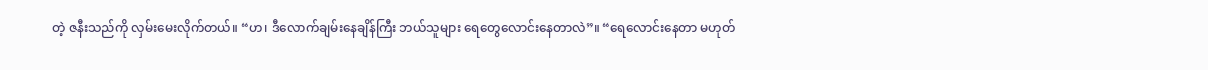တဲ့ ဇနီးသည်ကို လှမ်းမေးလိုက်တယ်။ “ဟ၊ ဒီလောက်ချမ်းနေချိန်ကြီး ဘယ်သူများ ရေတွေလောင်းနေတာလဲ”။ “ရေလောင်းနေတာ မဟုတ်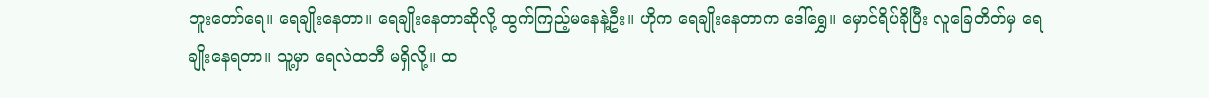ဘူးတော်ရေ။ ရေချိုးနေတာ။ ရေချိုးနေတာဆိုလို့ ထွက်ကြည့်မနေနဲ့ဦး။ ဟိုက ရေချိုးနေတာက ဒေါ်ရွှေ။ မှောင်ရိပ်ခိုပြီး လူခြေတိတ်မှ ရေချိုးနေရတာ။ သူ့မှာ ရေလဲထဘီ မရှိလို့။ ထ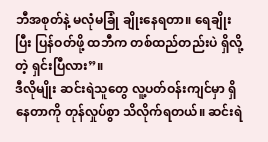ဘီအစုတ်နဲ့ မလုံမခြုံ ချိုးနေရတာ။ ရေချိုးပြီး ပြန်ဝတ်ဖို့ ထဘီက တစ်ထည်တည်းပဲ ရှိလို့တဲ့ ရှင်းပြီလား”။
ဒီလိုမျိုး ဆင်းရဲသူတွေ လူ့ပတ်ဝန်းကျင်မှာ ရှိနေတာကို တုန်လှုပ်စွာ သိလိုက်ရတယ်။ ဆင်းရဲ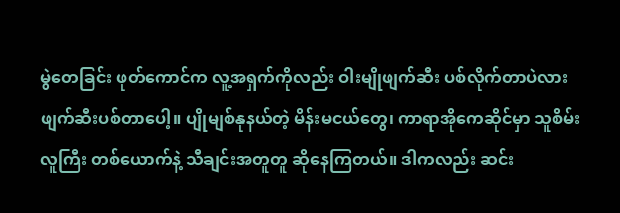မွဲတေခြင်း ဖုတ်ကောင်က လူ့အရှက်ကိုလည်း ဝါးမျိုဖျက်ဆီး ပစ်လိုက်တာပဲလား ဖျက်ဆီးပစ်တာပေါ့။ ပျိုမျစ်နုနယ်တဲ့ မိန်းမငယ်တွေ၊ ကာရာအိုကေဆိုင်မှာ သူစိမ်းလူကြီး တစ်ယောက်နဲ့ သီချင်းအတူတူ ဆိုနေကြတယ်။ ဒါကလည်း ဆင်း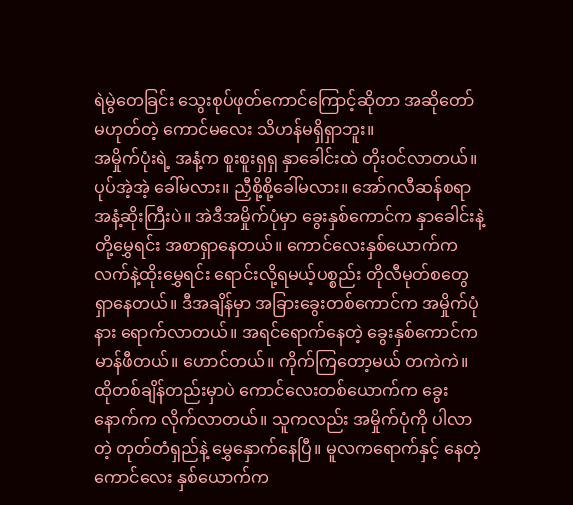ရဲမွဲတေခြင်း သွေးစုပ်ဖုတ်ကောင်ကြောင့်ဆိုတာ အဆိုတော် မဟုတ်တဲ့ ကောင်မလေး သိဟန်မရှိရှာဘူး။
အမှိုက်ပုံးရဲ့ အနံ့က စူးစူးရှရှ နှာခေါင်းထဲ တိုးဝင်လာတယ်။ ပုပ်အဲ့အဲ့ ခေါ်မလား။ ညှီစို့စို့ခေါ်မလား။ အော်ဂလီဆန်စရာ အနံ့ဆိုးကြီးပဲ။ အဲဒီအမှိုက်ပုံမှာ ခွေးနှစ်ကောင်က နှာခေါင်းနဲ့တို့မွှေရင်း အစာရှာနေတယ်။ ကောင်လေးနှစ်ယောက်က လက်နဲ့ထိုးမွှေရင်း ရောင်းလို့ရမယ့်ပစ္စည်း တိုလီမုတ်စတွေ ရှာနေတယ်။ ဒီအချိန်မှာ အခြားခွေးတစ်ကောင်က အမှိုက်ပုံနား ရောက်လာတယ်။ အရင်ရောက်နေတဲ့ ခွေးနှစ်ကောင်က မာန်ဖီတယ်။ ဟောင်တယ်။ ကိုက်ကြတော့မယ် တကဲကဲ။
ထိုတစ်ချိန်တည်းမှာပဲ ကောင်လေးတစ်ယောက်က ခွေးနောက်က လိုက်လာတယ်။ သူကလည်း အမှိုက်ပုံကို ပါလာတဲ့ တုတ်တံရှည်နဲ့ မွှေနှောက်နေပြီ။ မူလကရောက်နှင့် နေတဲ့ကောင်လေး နှစ်ယောက်က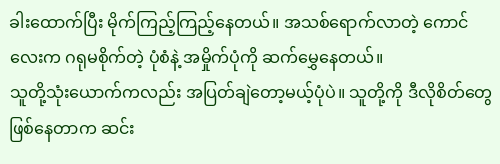ခါးထောက်ပြီး မိုက်ကြည့်ကြည့်နေတယ်။ အသစ်ရောက်လာတဲ့ ကောင်လေးက ဂရုမစိုက်တဲ့ ပုံစံနဲ့ အမှိုက်ပုံကို ဆက်မွှေနေတယ်။
သူတို့သုံးယောက်ကလည်း အပြတ်ချဲတော့မယ့်ပုံပဲ။ သူတို့ကို ဒီလိုစိတ်တွေ ဖြစ်နေတာက ဆင်း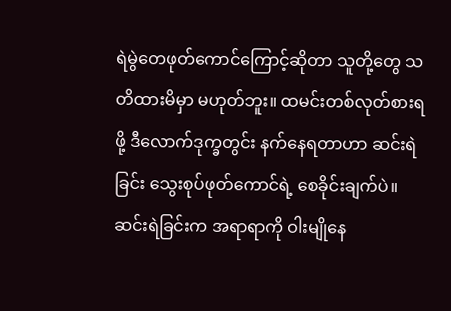ရဲမွဲတေဖုတ်ကောင်ကြောင့်ဆိုတာ သူတို့တွေ သတိထားမိမှာ မဟုတ်ဘူး။ ထမင်းတစ်လုတ်စားရဖို့ ဒီလောက်ဒုက္ခတွင်း နက်နေရတာဟာ ဆင်းရဲခြင်း သွေးစုပ်ဖုတ်ကောင်ရဲ့ စေခိုင်းချက်ပဲ။ ဆင်းရဲခြင်းက အရာရာကို ဝါးမျိုနေ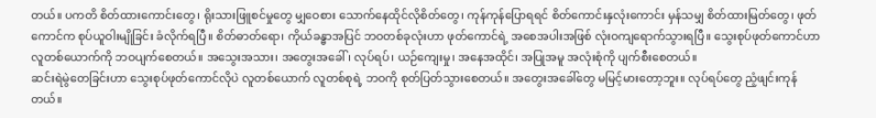တယ်။ ပကတိ စိတ်ထားကောင်းတွေ၊ ရိုးသားဖြူစင်မှုတွေ မျှဝေစား သောက်နေထိုင်လိုစိတ်တွေ၊ ကုန်ကုန်ပြောရရင် စိတ်ကောင်းနှလုံးကောင်း မှန်သမျှ စိတ်ထားမြတ်တွေ၊ ဖုတ်ကောင်က စုပ်ယူဝါးမျိုခြင်း ခံလိုက်ရပြီ။ စိတ်ဓာတ်ရော၊ ကိုယ်ခန္ဓာအပြင် ဘဝတစ်ခုလုံးဟာ ဖုတ်ကောင်ရဲ့ အစေအပါးအဖြစ် လုံးဝကျရောက်သွားရပြီ။ သွေးစုပ်ဖုတ်ကောင်ဟာ လူတစ်ယောက်ကို ဘဝပျက်စေတယ်။ အသွေးအသား၊ အတွေးအခေါ်၊ လုပ်ရပ်၊ ယဉ်ကျေးမှု၊ အနေအထိုင်၊ အပြုအမူ အလုံးစုံကို ပျက်စီးစေတယ်။
ဆင်းရဲမွဲတေခြင်းဟာ သွေးစုပ်ဖုတ်ကောင်လိုပဲ လူတစ်ယောက် လူတစ်စုရဲ့ ဘဝကို စုတ်ပြတ်သွားစေတယ်။ အတွေးအခေါ်တွေ မမြင့်မားတော့ဘူး။ လုပ်ရပ်တွေ ညံ့ဖျင်းကုန်တယ်။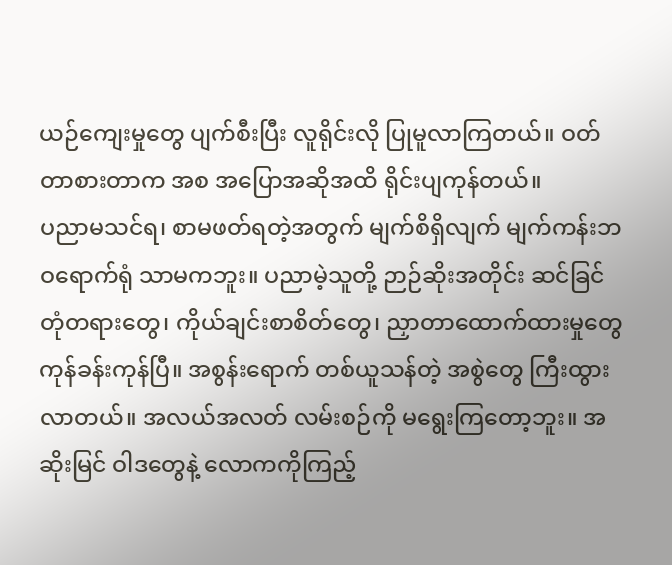ယဉ်ကျေးမှုတွေ ပျက်စီးပြီး လူရိုင်းလို ပြုမူလာကြတယ်။ ဝတ်တာစားတာက အစ အပြောအဆိုအထိ ရိုင်းပျကုန်တယ်။
ပညာမသင်ရ၊ စာမဖတ်ရတဲ့အတွက် မျက်စိရှိလျက် မျက်ကန်းဘဝရောက်ရုံ သာမကဘူး။ ပညာမဲ့သူတို့ ဉာဉ်ဆိုးအတိုင်း ဆင်ခြင်တုံတရားတွေ၊ ကိုယ်ချင်းစာစိတ်တွေ၊ ညှာတာထောက်ထားမှုတွေ ကုန်ခန်းကုန်ပြီ။ အစွန်းရောက် တစ်ယူသန်တဲ့ အစွဲတွေ ကြီးထွားလာတယ်။ အလယ်အလတ် လမ်းစဉ်ကို မရွေးကြတော့ဘူး။ အဆိုးမြင် ဝါဒတွေနဲ့ လောကကိုကြည့်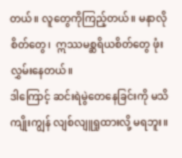တယ်။ လူတွေကိုကြည့်တယ်။ မနာလိုစိတ်တွေ၊  ဣဿမစ္ဆရိယစိတ်တွေ ဖုံးလွှမ်းနေတယ်။
ဒါကြောင့် ဆင်းရဲမွဲတေနေခြင်းကို မသိကျိုးကျွန် လျစ်လျူရှုထားလို့ မရဘူး။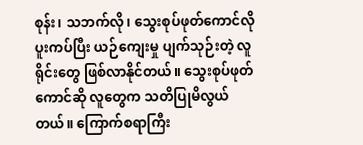စုန်း၊ သဘက်လို၊ သွေးစုပ်ဖုတ်ကောင်လို ပူးကပ်ပြီး ယဉ်ကျေးမှု ပျက်သုဉ်းတဲ့ လူရိုင်းတွေ ဖြစ်လာနိုင်တယ်။ သွေးစုပ်ဖုတ်ကောင်ဆို လူတွေက သတိပြုမိလွယ်တယ်။ ကြောက်စရာကြီး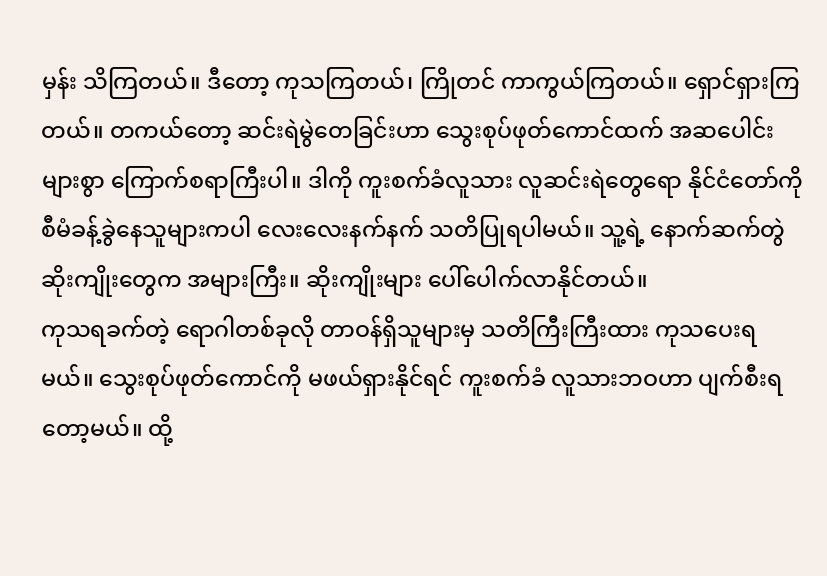မှန်း သိကြတယ်။ ဒီတော့ ကုသကြတယ်၊ ကြိုတင် ကာကွယ်ကြတယ်။ ရှောင်ရှားကြတယ်။ တကယ်တော့ ဆင်းရဲမွဲတေခြင်းဟာ သွေးစုပ်ဖုတ်ကောင်ထက် အဆပေါင်းများစွာ ကြောက်စရာကြီးပါ။ ဒါကို ကူးစက်ခံလူသား လူဆင်းရဲတွေရော နိုင်ငံတော်ကို စီမံခန့်ခွဲနေသူများကပါ လေးလေးနက်နက် သတိပြုရပါမယ်။ သူ့ရဲ့ နောက်ဆက်တွဲ ဆိုးကျိုးတွေက အများကြီး။ ဆိုးကျိုးများ ပေါ်ပေါက်လာနိုင်တယ်။
ကုသရခက်တဲ့ ရောဂါတစ်ခုလို တာဝန်ရှိသူများမှ သတိကြီးကြီးထား ကုသပေးရမယ်။ သွေးစုပ်ဖုတ်ကောင်ကို မဖယ်ရှားနိုင်ရင် ကူးစက်ခံ လူသားဘဝဟာ ပျက်စီးရတော့မယ်။ ထို့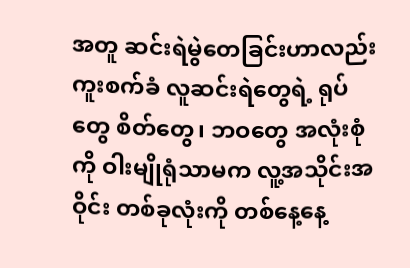အတူ ဆင်းရဲမွဲတေခြင်းဟာလည်း ကူးစက်ခံ လူဆင်းရဲတွေရဲ့ ရုပ်တွေ စိတ်တွေ၊ ဘဝတွေ အလုံးစုံကို ဝါးမျိုရုံသာမက လူ့အသိုင်းအဝိုင်း တစ်ခုလုံးကို တစ်နေ့နေ့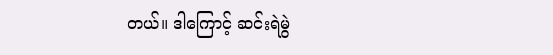တယ်။ ဒါကြောင့် ဆင်းရဲမွဲ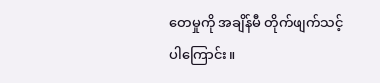တေမှုကို အချိန်မီ တိုက်ဖျက်သင့်ပါကြောင်း။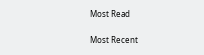Most Read

Most Recent